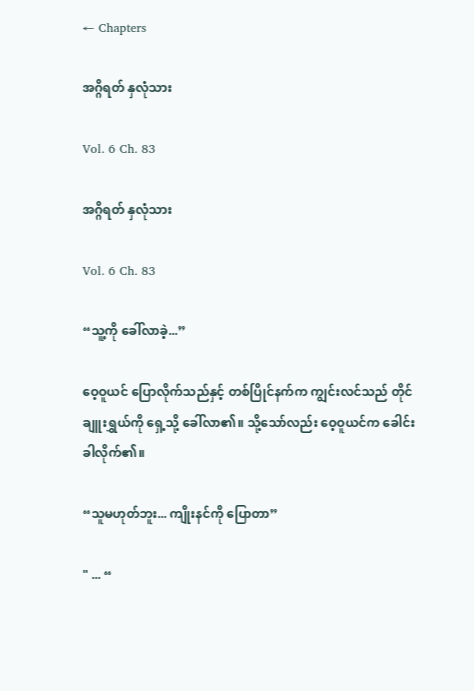← Chapters

အဂ္ဂိရတ် နှလုံသား

Vol. 6 Ch. 83

အဂ္ဂိရတ် နှလုံသား

Vol. 6 Ch. 83

“သူ့ကို ခေါ်လာခဲ့...”

ဝေ့ဝူယင် ပြောလိုက်သည်နှင့် တစ်ပြိုင်နက်က ကျွင်းလင်သည် တိုင်ချူးရွှယ်ကို ရှေ့သို့ ခေါ်လာ၏။ သို့သော်လည်း ဝေ့ဝူယင်က ခေါင်းခါလိုက်၏။

“သူမဟုတ်ဘူး... ကျိုးနင်ကို ပြောတာ”

" ... “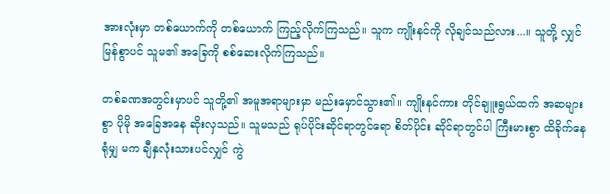အားလုံးမှာ တစ်ယောက်ကို တစ်ယောက် ကြည့်လိုက်ကြသည်။ သူက ကျိုးနင်ကို လိုချင်သည်လား...။ သူတို့ လျှင်မြန်စွာပင် သူမ၏ အခြေကို စစ်ဆေးလိုက်ကြသည်။

တစ်ခဏအတွင်းမှာပင် သူတို့၏ အမူအရာများမှာ မည်းမှောင်သွား၏။ ကျိုးနင်ကား တိုင်ချူးရွယ်ထက် အဆများစွာ ပိုမို အခြေအနေ ဆိုးလှသည်။ သူမသည် ရုပ်ပိုင်းဆိုင်ရာတွင်ရော စိတ်ပိုင်း ဆိုင်ရာတွင်ပါ ကြီးမားစွာ ထိခိုက်နေရုံမျှ မက ချီနှလုံးသားပင်လျှင် ကွဲ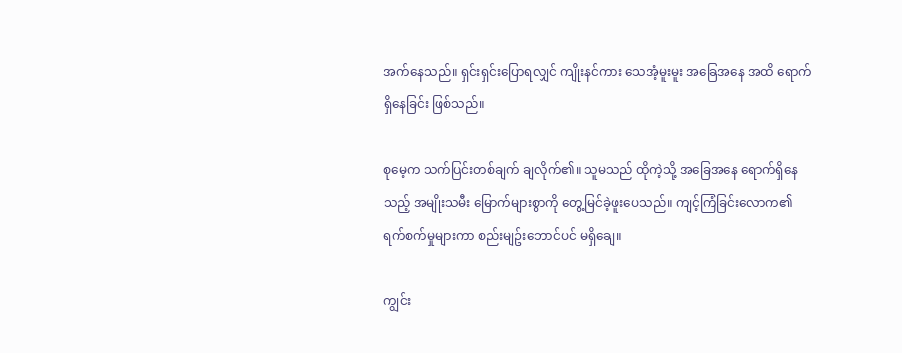အက်နေသည်။ ရှင်းရှင်းပြောရလျှင် ကျိုးနင်ကား သေအံ့မူးမူး အခြေအနေ အထိ ရောက်ရှိနေခြင်း ဖြစ်သည်။

စုမေ့က သက်ပြင်းတစ်ချက် ချလိုက်၏။ သူမသည် ထိုကဲ့သို့ အခြေအနေ ရောက်ရှိနေသည့် အမျိုးသမီး မြောက်များစွာကို တွေ့မြင်ခဲ့ဖူးပေသည်။ ကျင့်ကြံခြင်းလောက၏ ရက်စက်မှုများကာ စည်းမျဥ်းဘောင်ပင် မရှိချေ။

ကျွင်း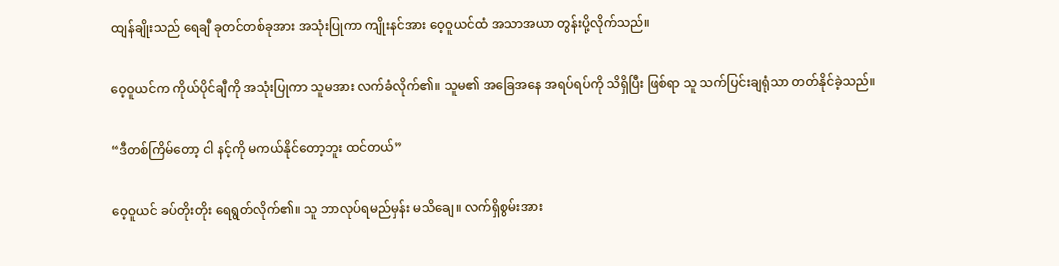ထျန်ချိုးသည် ရေချီ ခုတင်တစ်ခုအား အသုံးပြုကာ ကျိုးနင်အား ဝေ့ဝူယင်ထံ အသာအယာ တွန်းပို့လိုက်သည်။

ဝေ့ဝူယင်က ကိုယ်ပိုင်ချီကို အသုံးပြုကာ သူမအား လက်ခံလိုက်၏။ သူမ၏ အခြေအနေ အရပ်ရပ်ကို သိရှိပြီး ဖြစ်ရာ သူ သက်ပြင်းချရုံသာ တတ်နိုင်ခဲ့သည်။

“ဒီတစ်ကြိမ်တော့ ငါ နင့်ကို မကယ်နိုင်တော့ဘူး ထင်တယ်”

ဝေ့ဝူယင် ခပ်တိုးတိုး ရေရွတ်လိုက်၏။ သူ ဘာလုပ်ရမည်မှန်း မသိချေ။ လက်ရှိစွမ်းအား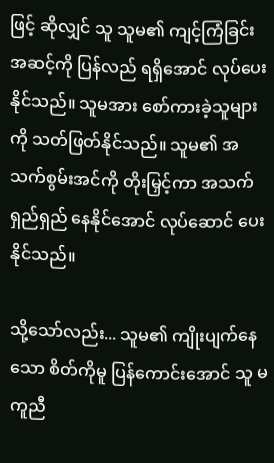ဖြင့် ဆိုလျှင် သူ သူမ၏ ကျင့်ကြံခြင်း အဆင့်ကို ပြန်လည် ရရှိအောင် လုပ်ပေးနိုင်သည်။ သူမအား စော်ကားခဲ့သူများကို သတ်ဖြတ်နိုင်သည်။ သူမ၏ အသက်စွမ်းအင်ကို တိုးမြှင့်ကာ အသက်ရှည်ရှည် နေနိုင်အောင် လုပ်ဆောင် ပေးနိုင်သည်။

သို့သော်လည်း... သူမ၏ ကျိုးပျက်နေသော စိတ်ကိုမူ ပြန်ကောင်းအောင် သူ မကူညီ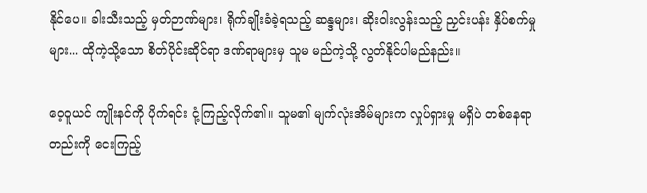နိုင်ပေ။ ခါးသီးသည့် မှတ်ဉာဏ်များ၊ ရိုက်ချိုးခံခဲ့ရသည့် ဆန္ဒများ၊ ဆိုးဝါးလွန်းသည့် ညှင်းပန်း နှိပ်စက်မှုများ... ထိုကဲ့သို့သော စိတ်ပိုင်းဆိုင်ရာ ဒဏ်ရာများမှ သူမ မည်ကဲ့သို့ လွတ်နိုင်ပါမည်နည်း။

ဝေ့ဝူယင် ကျိုးနင်ကို ပိုက်ရင်း ငုံ့ကြည့်လိုက်၏။ သူမ၏ မျက်လုံးအိမ်များက လှုပ်ရှားမှု မရှိပဲ တစ်နေရာတည်းကို ငေးကြည့်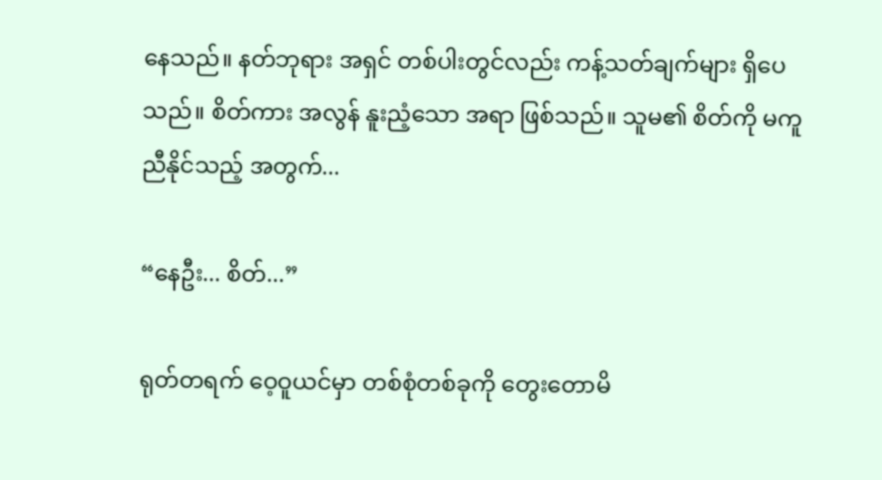နေသည်။ နတ်ဘုရား အရှင် တစ်ပါးတွင်လည်း ကန့်သတ်ချက်များ ရှိပေသည်။ စိတ်ကား အလွန် နူးညံ့သော အရာ ဖြစ်သည်။ သူမ၏ စိတ်ကို မကူညီနိုင်သည့် အတွက်...

“နေဦး... စိတ်...”

ရုတ်တရက် ဝေ့ဝူယင်မှာ တစ်စုံတစ်ခုကို တွေးတောမိ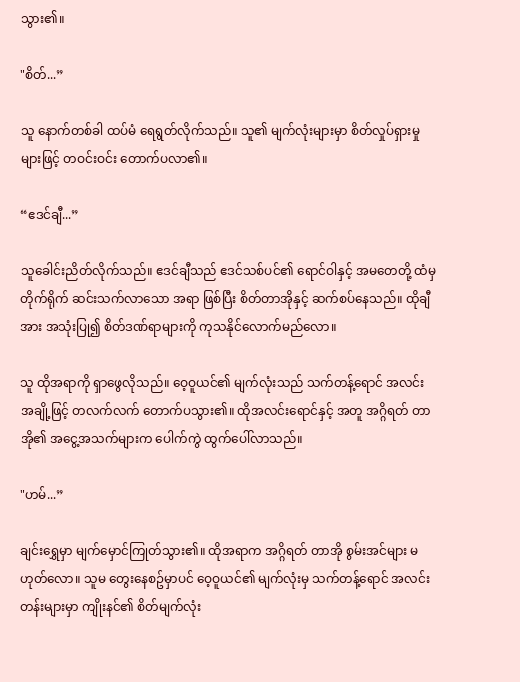သွား၏။

"စိတ်...”

သူ နောက်တစ်ခါ ထပ်မံ ရေရွတ်လိုက်သည်။ သူ၏ မျက်လုံးများမှာ စိတ်လှုပ်ရှားမှုများဖြင့် တဝင်းဝင်း တောက်ပလာ၏။

“ဧဒင်ချီ...”

သူခေါင်းညိတ်လိုက်သည်။ ဧဒင်ချီသည် ဧဒင်သစ်ပင်၏ ရောင်ဝါနှင့် အမတေတို့ ထံမှ တိုက်ရိုက် ဆင်းသက်လာသော အရာ ဖြစ်ပြီး စိတ်တာအိုနှင့် ဆက်စပ်နေသည်။ ထိုချီအား အသုံးပြု၍ စိတ်ဒဏ်ရာများကို ကုသနိုင်လောက်မည်လော။

သူ ထိုအရာကို ရှာဖွေလိုသည်။ ဝေ့ဝူယင်၏ မျက်လုံးသည် သက်တန့်ရောင် အလင်းအချို့ဖြင့် တလက်လက် တောက်ပသွား၏။ ထိုအလင်းရောင်နှင့် အတူ အဂ္ဂိရတ် တာအို၏ အငွေ့အသက်များက ပေါက်ကွဲ ထွက်ပေါ်လာသည်။

"ဟမ်...”

ချင်းရွှေမှာ မျက်မှောင်ကြုတ်သွား၏။ ထိုအရာက အဂ္ဂိရတ် တာအို စွမ်းအင်များ မဟုတ်လော။ သူမ တွေးနေစဥ်မှာပင် ဝေ့ဝူယင်၏ မျက်လုံးမှ သက်တန့်ရောင် အလင်းတန်းများမှာ ကျိုးနင်၏ စိတ်မျက်လုံး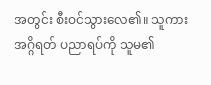အတွင်း စီးဝင်သွားလေ၏။ သူကား အဂ္ဂိရတ် ပညာရပ်ကို သူမ၏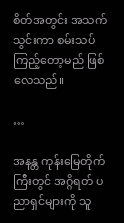စိတ်အတွင်း အသက်သွင်းကာ စမ်းသပ်ကြည့်တော့မည် ဖြစ်လေသည်။

…

အနန္တ ကုန်းမြေတိုက်ကြီးတွင် အဂ္ဂိရတ် ပညာရှင်များကို သူ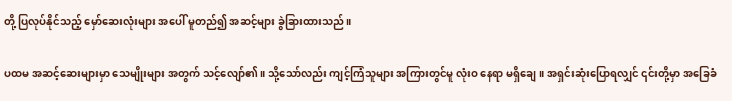တို့ ပြလုပ်နိုင်သည့် မှော်ဆေးလုံးများ အပေါ် မူတည်၍ အဆင့်များ ခွဲခြားထားသည်။

ပထမ အဆင့်ဆေးများမှာ သေမျိုးများ အတွက် သင့်လျော်၏။ သို့သော်လည်း ကျင့်ကြံသူများ အကြားတွင်မူ လုံးဝ နေရာ မရှိချေ။ အရှင်းဆုံးပြောရလျှင် ၎င်းတို့မှာ အခြေခံ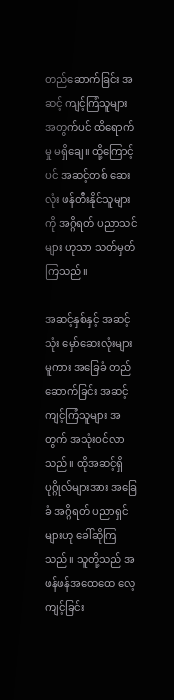တည်ဆောက်ခြင်း အဆင့် ကျင့်ကြံသူများ အတွက်ပင် ထိရောက်မှု မရှိချေ။ ထို့ကြောင့်ပင် အဆင့်တစ် ဆေးလုံး ဖန်တီးနိုင်သူများကို အဂ္ဂိရတ် ပညာသင်များ ဟုသာ သတ်မှတ်ကြသည်။

အဆင့်နှစ်နှင့် အဆင့်သုံး မှော်ဆေးလုံးများမူကား အခြေခံ တည်ဆောက်ခြင်း အဆင့် ကျင့်ကြံသူများ အတွက် အသုံးဝင်လာသည်။ ထိုအဆင့်ရှိ ပုဂ္ဂိုလ်များအား အခြေခံ အဂ္ဂိရတ် ပညာရှင်များဟု ခေါ်ဆိုကြသည်။ သူတို့သည် အဖန်ဖန်အထေထေ လေ့ကျင့်ခြင်း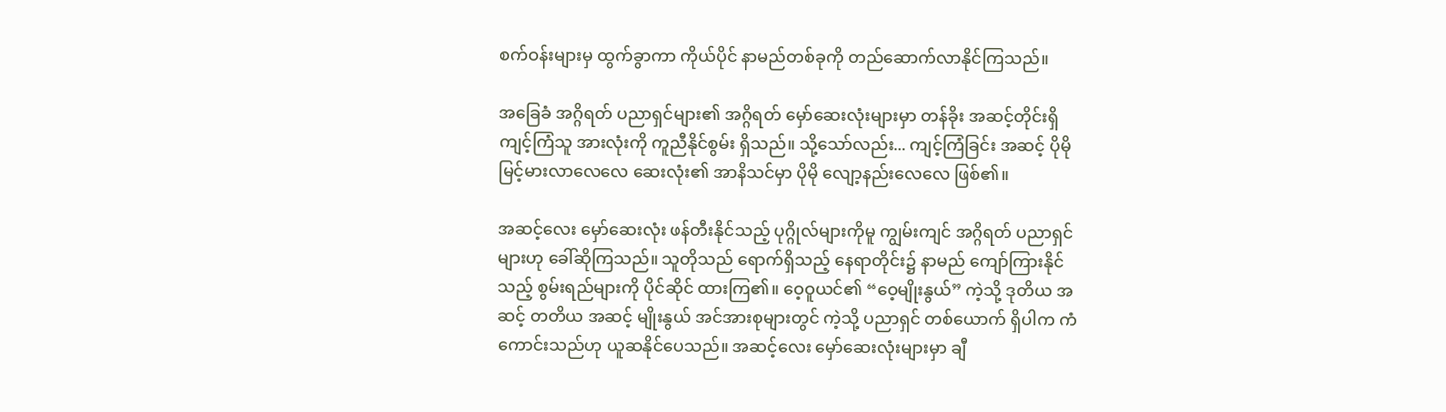စက်ဝန်းများမှ ထွက်ခွာကာ ကိုယ်ပိုင် နာမည်တစ်ခုကို တည်ဆောက်လာနိုင်ကြသည်။

အခြေခံ အဂ္ဂိရတ် ပညာရှင်များ၏ အဂ္ဂိရတ် မှော်ဆေးလုံးများမှာ တန်ခိုး အဆင့်တိုင်းရှိ ကျင့်ကြံသူ အားလုံးကို ကူညီနိုင်စွမ်း ရှိသည်။ သို့သော်လည်း... ကျင့်ကြံခြင်း အဆင့် ပိုမို မြင့်မားလာလေလေ ဆေးလုံး၏ အာနိသင်မှာ ပိုမို လျော့နည်းလေလေ ဖြစ်၏။

အဆင့်လေး မှော်ဆေးလုံး ဖန်တီးနိုင်သည့် ပုဂ္ဂိုလ်များကိုမူ ကျွမ်းကျင် အဂ္ဂိရတ် ပညာရှင်များဟု ခေါ်ဆိုကြသည်။ သူတိုသည် ရောက်ရှိသည့် နေရာတိုင်း၌ နာမည် ကျော်ကြားနိုင်သည့် စွမ်းရည်များကို ပိုင်ဆိုင် ထားကြ၏။ ဝေ့ဝူယင်၏ “ဝေ့မျိုးနွယ်” ကဲ့သို့ ဒုတိယ အဆင့် တတိယ အဆင့် မျိုးနွယ် အင်အားစုများတွင် ကဲ့သို့ ပညာရှင် တစ်ယောက် ရှိပါက ကံကောင်းသည်ဟု ယူဆနိုင်ပေသည်။ အဆင့်လေး မှော်ဆေးလုံးများမှာ ချီ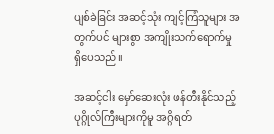ပျစ်ခဲခြင်း အဆင့်သုံး ကျင့်ကြံသူများ အတွက်ပင် များစွာ အကျိုးသက်ရောက်မှု ရှိပေသည်။

အဆင့်ငါး မှော်ဆေးလုံး ဖန်တီးနိုင်သည့် ပုဂ္ဂိုလ်ကြီးများကိုမူ အဂ္ဂိရတ်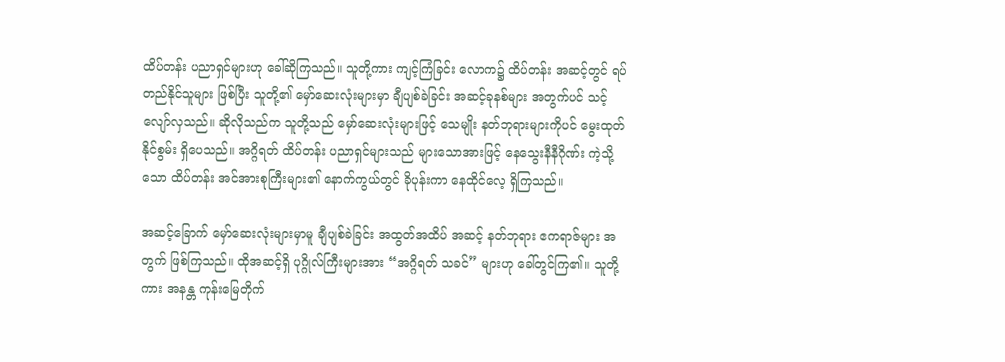ထိပ်တန်း ပညာရှင်များဟု ခေါ်ဆိုကြသည်။ သူတို့ကား ကျင့်ကြံခြင်း လောက၌ ထိပ်တန်း အဆင့်တွင် ရပ်တည်နိုင်သူများ ဖြစ်ပြီး သူတို့၏ မှော်ဆေးလုံးများမှာ ချီပျစ်ခဲခြင်း အဆင့်ခုနစ်များ အတွက်ပင် သင့်လျော်လှသည်။ ဆိုလိုသည်က သူတို့သည် မှော်ဆေးလုံးများဖြင့် သေမျိုး နတ်ဘုရားများကိုပင် မွေးထုတ်နိုင်စွမ်း ရှိပေသည်။ အဂ္ဂိရတ် ထိပ်တန်း ပညာရှင်များသည် များသောအားဖြင့် နေသွေးနီနီဂိုဏ်း ကဲ့သို့သော ထိပ်တန်း အင်အားစုကြီးများ၏ နောက်ကွယ်တွင် ခိုပုန်းကာ နေထိုင်လေ့ ရှိကြသည်။

အဆင့်ခြောက် မှော်ဆေးလုံးများမှာမူ ချီပျစ်ခဲခြင်း အထွတ်အထိပ် အဆင့် နတ်ဘုရား ဧကရာဇ်များ အတွက် ဖြစ်ကြသည်။ ထိုအဆင့်ရှိ ပုဂ္ဂိုလ်ကြီးများအား “အဂ္ဂိရတ် သခင်” များဟု ခေါ်တွင်ကြ၏။ သူတို့ကား အနန္တ ကုန်းမြေတိုက်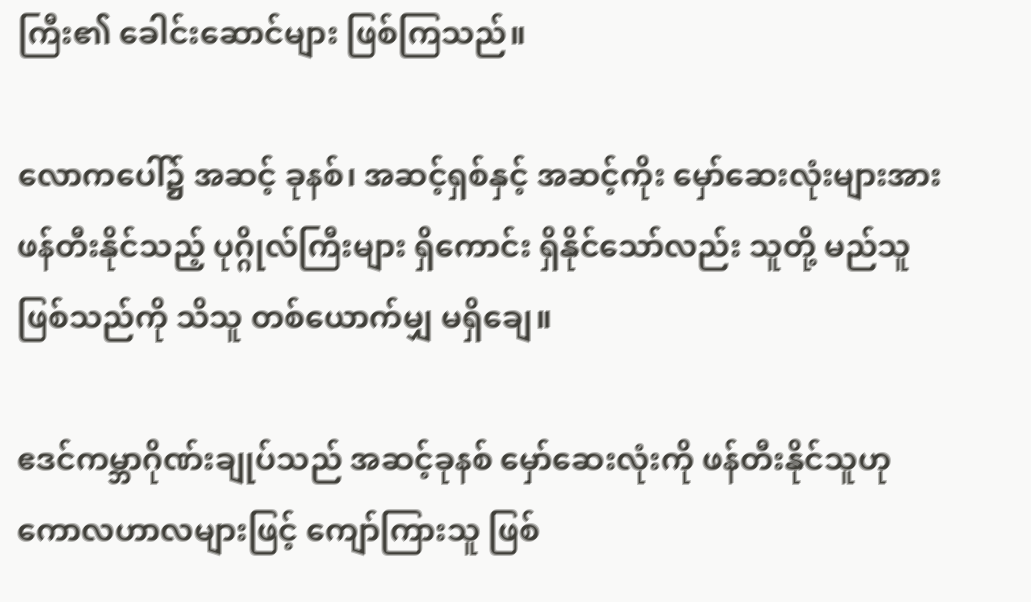ကြီး၏ ခေါင်းဆောင်များ ဖြစ်ကြသည်။

လောကပေါ်၌ အဆင့် ခုနစ်၊ အဆင့်ရှစ်နှင့် အဆင့်ကိုး မှော်ဆေးလုံးများအား ဖန်တီးနိုင်သည့် ပုဂ္ဂိုလ်ကြီးများ ရှိကောင်း ရှိနိုင်သော်လည်း သူတို့ မည်သူဖြစ်သည်ကို သိသူ တစ်ယောက်မျှ မရှိချေ။

ဧဒင်ကမ္ဘာဂိုဏ်းချုပ်သည် အဆင့်ခုနစ် မှော်ဆေးလုံးကို ဖန်တီးနိုင်သူဟု ကောလဟာလများဖြင့် ကျော်ကြားသူ ဖြစ်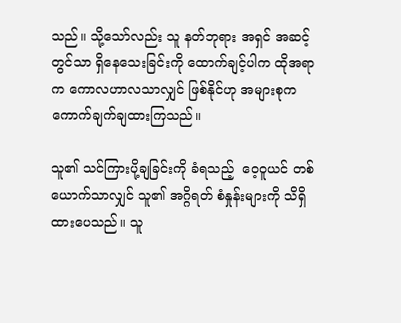သည်။ သို့သော်လည်း သူ နတ်ဘုရား အရှင် အဆင့်တွင်သာ ရှိနေသေးခြင်းကို ထောက်ချင့်ပါက ထိုအရာက ကောလဟာလသာလျှင် ဖြစ်နိုင်ဟု အများစုက ကောက်ချက်ချထားကြသည်။

သူ၏ သင်ကြားပို့ချခြင်းကို ခံရသည့်  ဝေ့ဝူယင် တစ်ယောက်သာလျှင် သူ၏ အဂ္ဂိရတ် စံနှုန်းများကို သိရှိထားပေသည်။ သူ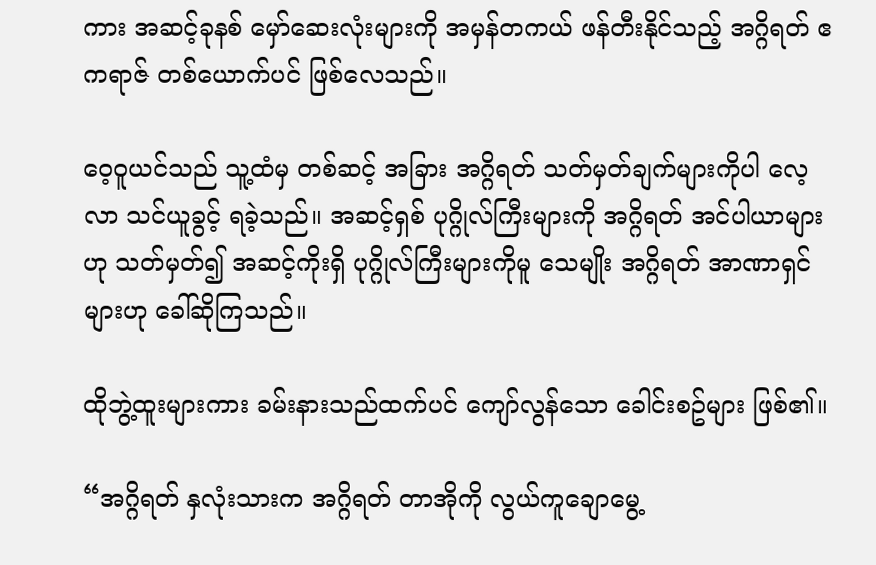ကား အဆင့်ခုနစ် မှော်ဆေးလုံးများကို အမှန်တကယ် ဖန်တီးနိုင်သည့် အဂ္ဂိရတ် ဧကရာဇ် တစ်ယောက်ပင် ဖြစ်လေသည်။

ဝေ့ဝူယင်သည် သူ့ထံမှ တစ်ဆင့် အခြား အဂ္ဂိရတ် သတ်မှတ်ချက်များကိုပါ လေ့လာ သင်ယူခွင့် ရခဲ့သည်။ အဆင့်ရှစ် ပုဂ္ဂိုလ်ကြီးများကို အဂ္ဂိရတ် အင်ပါယာများဟု သတ်မှတ်၍ အဆင့်ကိုးရှိ ပုဂ္ဂိုလ်ကြီးများကိုမူ သေမျိုး အဂ္ဂိရတ် အာဏာရှင်များဟု ခေါ်ဆိုကြသည်။

ထိုဘွဲ့ထူးများကား ခမ်းနားသည်ထက်ပင် ကျော်လွန်သော ခေါင်းစဥ်များ ဖြစ်၏။

“အဂ္ဂိရတ် နှလုံးသားက အဂ္ဂိရတ် တာအိုကို လွယ်ကူချောမွေ့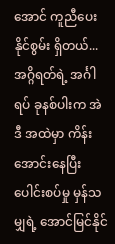အောင် ကူညီပေးနိုင်စွမ်း ရှိတယ်... အဂ္ဂိရတ်ရဲ့ အင်္ဂါရပ် ခုနစ်ပါးက အဲဒီ အထဲမှာ ကိန်းအောင်းနေပြီး ပေါင်းစပ်မှု မှန်သမျှရဲ့ အောင်မြင်‌နိုင်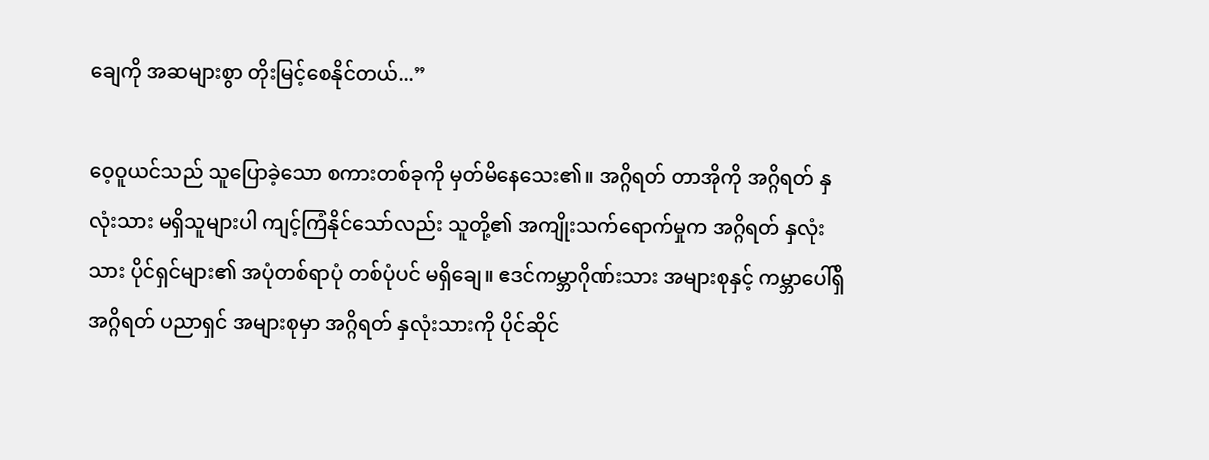ချေကို အဆများစွာ တိုးမြင့်စေနိုင်တယ်...”

ဝေ့ဝူယင်သည် သူပြောခဲ့သော စကားတစ်ခုကို မှတ်မိနေသေး၏။ အဂ္ဂိရတ် တာအိုကို အဂ္ဂိရတ် နှလုံးသား မရှိသူများပါ ကျင့်ကြံနိုင်သော်လည်း သူတို့၏ အကျိုးသက်ရောက်မှုက အဂ္ဂိရတ် နှလုံးသား ပိုင်ရှင်များ၏ အပုံတစ်ရာပုံ တစ်ပုံပင် မရှိချေ။ ဧဒင်ကမ္ဘာဂိုဏ်းသား အများစုနှင့် ကမ္ဘာပေါ်ရှိ အဂ္ဂိရတ် ပညာရှင် အများစုမှာ အဂ္ဂိရတ် နှလုံးသားကို ပိုင်ဆိုင်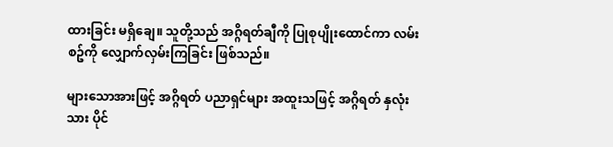ထားခြင်း မရှိချေ။ သူတို့သည် အဂ္ဂိရတ်ချီကို ပြုစုပျိုးထောင်ကာ လမ်းစဥ်ကို လျှောက်လှမ်းကြခြင်း ဖြစ်သည်။

များသောအားဖြင့် အဂ္ဂိရတ် ပညာရှင်များ အထူးသဖြင့် အဂ္ဂိရတ် နှလုံးသား ပိုင်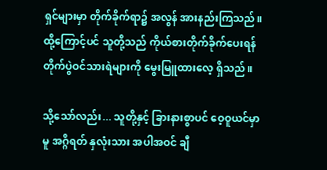ရှင်များမှာ တိုက်ခိုက်ရာ၌ အလွန် အားနည်းကြသည်။ ထို့ကြောင့်ပင် သူတို့သည် ကိုယ်စားတိုက်ခိုက်ပေးရန် တိုက်ပွဲဝင်သားရဲများကို မွေးမြူထားလေ့ ရှိသည်။

သို့သော်လည်း... သူတို့နှင့် ခြားနားစွာပင် ဝေ့ဝူယင်မှာမူ အဂ္ဂိရတ် နှလုံးသား အပါအဝင် ချီ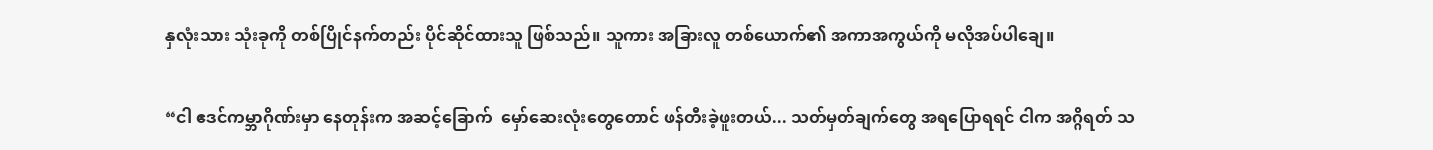နှလုံးသား သုံးခုကို တစ်ပြိုင်နက်တည်း ပိုင်ဆိုင်ထားသူ ဖြစ်သည်။ သူကား အခြားလူ တစ်ယောက်၏ အကာအကွယ်ကို မလိုအပ်ပါချေ။

“ငါ ဧဒင်ကမ္ဘာဂိုဏ်းမှာ နေတုန်းက အဆင့်ခြောက်‌  မှော်ဆေးလုံးတွေတောင် ဖန်တီးခဲ့ဖူးတယ်... သတ်မှတ်ချက်တွေ အရပြောရရင် ငါက အဂ္ဂိရတ် သ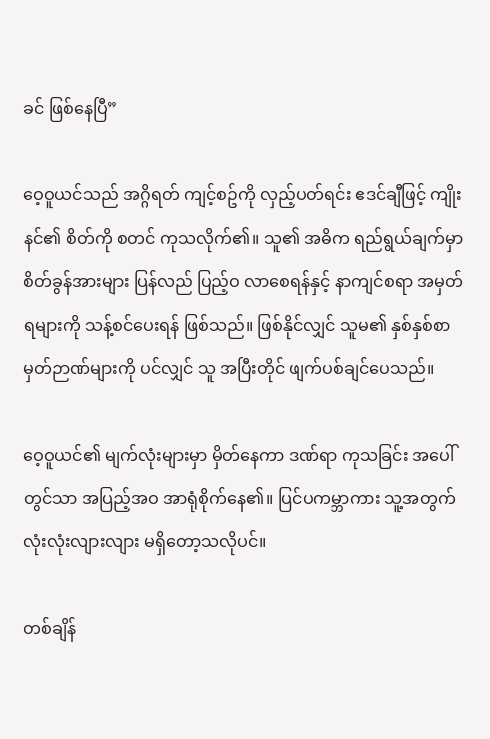ခင် ဖြစ်နေပြီ”

ဝေ့ဝူယင်သည် အဂ္ဂိရတ် ကျင့်စဥ်ကို လှည့်ပတ်ရင်း ဧဒင်ချီဖြင့် ကျိုးနင်၏ စိတ်ကို စတင် ကုသလိုက်၏။ သူ၏ အဓိက ရည်ရွယ်ချက်မှာ စိတ်ခွန်အားများ ပြန်လည် ပြည့်ဝ လာစေရန်နှင့် နာကျင်စရာ အမှတ်ရများကို သန့်စင်ပေးရန် ဖြစ်သည်။ ဖြစ်နိုင်လျှင် သူမ၏ နှစ်နှစ်စာ မှတ်ဉာဏ်များကို ပင်လျှင် သူ အပြီးတိုင် ဖျက်ပစ်ချင်ပေသည်။

ဝေ့ဝူယင်၏ မျက်လုံးများမှာ မှိတ်နေကာ ဒဏ်ရာ ကုသခြင်း အပေါ်တွင်သာ အပြည့်အဝ အာရုံစိုက်နေ၏။ ပြင်ပကမ္ဘာကား သူ့အတွက် လုံးလုံးလျားလျား မရှိတော့သလိုပင်။

တစ်ချိန်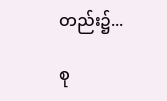တည်း၌...

စု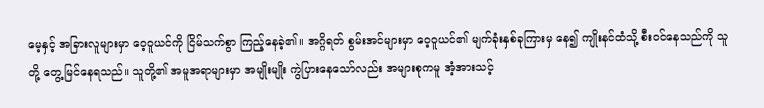မေ့နှင့် အခြားလူများမှာ ဝေ့ဝူယင်ကို ငြိမ်သက်စွာ ကြည့်နေခဲ့၏။ အဂ္ဂိရတ် စွမ်းအင်များမှာ ဝေ့ဝူယင်၏ မျက်ခုံးနှစ်ခုကြားမှ နေ၍ ကျိုးနင်ထံသို့ စီးဝင်နေသည်ကို သူတို့ တွေ့မြင်နေရသည်။ သူတို့၏ အမူအရာများမှာ အမျိုးမျိုး ကွဲပြားနေသော်လည်း အများစုကမူ အံ့အားသင့်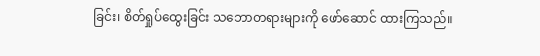ခြင်း၊ စိတ်ရှုပ်ထွေးခြင်း သဘောတရားများကို ဖော်ဆောင် ထားကြသည်။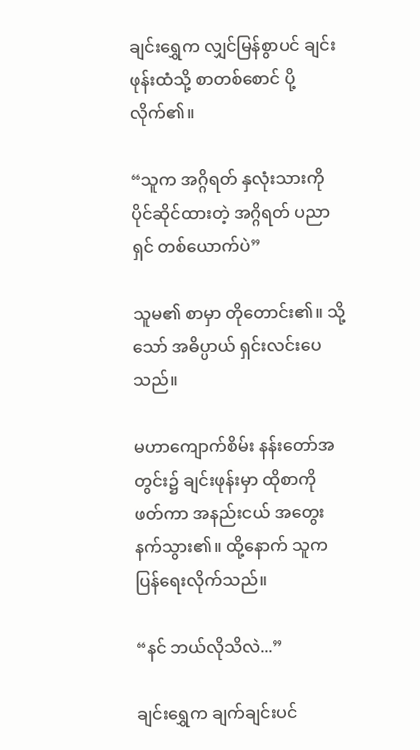ချင်းရွှေက လျှင်မြန်စွာပင် ချင်းဖုန်းထံသို့ စာတစ်စောင် ပို့လိုက်၏။

“သူက အဂ္ဂိရတ် နှလုံးသားကို ပိုင်ဆိုင်ထားတဲ့ အဂ္ဂိရတ် ပညာရှင် တစ်ယောက်ပဲ”

သူမ၏ စာမှာ တိုတောင်း၏။ သို့သော် အဓိပ္ပာယ် ရှင်းလင်းပေသည်။

မဟာကျောက်စိမ်း နန်းတော်အတွင်း၌ ချင်းဖုန်းမှာ ထိုစာကို ဖတ်ကာ အနည်းငယ် အတွေးနက်သွား၏။ ထို့နောက် သူက ပြန်ရေးလိုက်သည်။

“နင် ဘယ်လိုသိလဲ...”

ချင်းရွှေက ချက်ချင်းပင်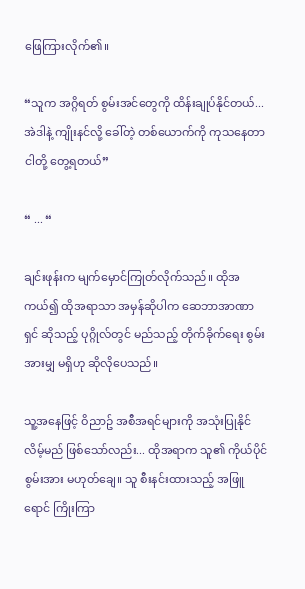ဖြေကြားလိုက်၏။

“သူက အဂ္ဂိရတ် စွမ်းအင်တွေကို ထိန်းချုပ်နိုင်တယ်... အဲဒါနဲ့ ကျိုးနင်လို့ ခေါ်တဲ့ တစ်ယောက်ကို ကုသနေတာ ငါတို့ တွေ့ရတယ်”

“ ... “

ချင်းဖုန်းက မျက်မှောင်ကြုတ်လိုက်သည်။ ထိုအကယ်၍ ထိုအရာသာ အမှန်ဆိုပါက ဆေဘာအာဏာရှင် ဆိုသည့် ပုဂ္ဂိုလ်တွင် မည်သည့် တိုက်ခိုက်ရေး စွမ်းအားမျှ မရှိဟု ဆိုလိုပေသည်။

သူ့အနေဖြင့် ဝိညာဥ် အစီအရင်များကို အသုံးပြုနိုင်လိမ့်မည် ဖြစ်သော်လည်း... ထိုအရာက သူ၏ ကိုယ်ပိုင် စွမ်းအား မဟုတ်ချေ။ သူ စီးနင်းထားသည့် အဖြူရောင် ကြိုးကြာ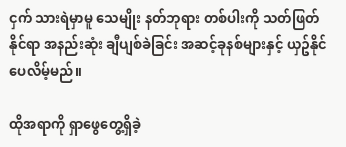ငှက် သားရဲမှာမူ သေမျိုး နတ်ဘုရား တစ်ပါးကို သတ်ဖြတ်နိုင်ရာ အနည်းဆုံး ချီပျစ်ခဲခြင်း အဆင့်ခုနစ်များနှင့် ယှဥ်နိုင်ပေလိမ့်မည်။

ထိုအရာကို ရှာဖွေတွေ့ရှိခဲ့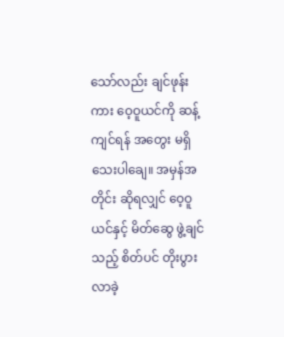သော်လည်း ချင်ဖုန်းကား ဝေ့ဝူယင်ကို ဆန့်ကျင်ရန် အတွေး မရှိသေးပါချေ။ အမှန်အတိုင်း ဆိုရလျှင် ဝေ့ဝူယင်နှင့် မိတ်ဆွေ ဖွဲ့ချင်သည့် စိတ်ပင် တိုးပွား လာခဲ့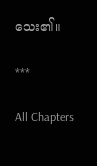သေး၏။

***

All Chapters